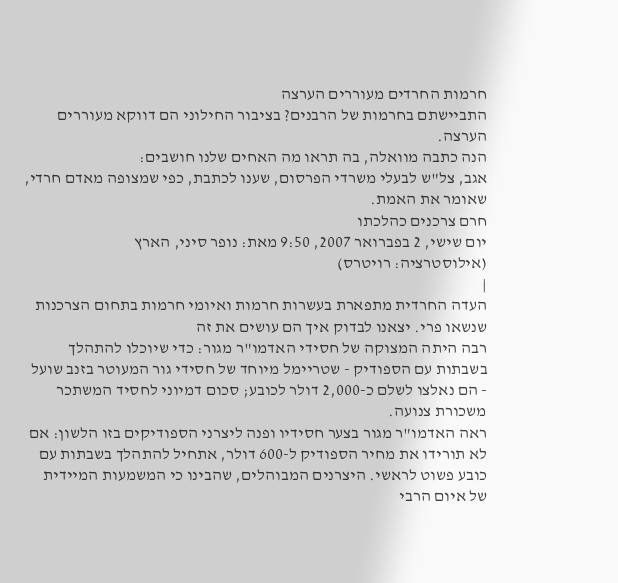חרמות החרדים מעוררים הערצה
התביישתם בחרמות של הרבנים? בציבור החילוני הם דווקא מעוררים הערצה.
הנה כתבה מוואלה, בה תראו מה האחים שלנו חושבים:
אגב, צל"ש לבעלי משרדי הפרסום, שענו לכתבת, כפי שמצופה מאדם חרדי, שאומר את האמת.
חרם צרכנים כהלכתו
יום שישי, 2 בפברואר 2007, 9:50 מאת: נופר סיני, הארץ
(אילוסטרציה: רויטרס)
|
העדה החרדית מתפארת בעשרות חרמות ואיומי חרמות בתחום הצרכנות שנשאו פרי. יצאנו לבדוק איך הם עושים את זה
רבה היתה המצוקה של חסידי האדמו"ר מגור: כדי שיוכלו להתהלך בשבתות עם הספודיק - שטריימל מיוחד של חסידי גור המעוטר בזנב שועל - הם נאלצו לשלם כ-2,000 דולר לכובע; סכום דמיוני לחסיד המשתכר משכורת צנועה.
ראה האדמו"ר מגור בצער חסידיו ופנה ליצרני הספודיקים בזו הלשון: אם לא תורידו את מחיר הספודיק ל-600 דולר, אתחיל להתהלך בשבתות עם כובע פשוט לראשי. היצרנים המבוהלים, שהבינו כי המשמעות המיידית של איום הרבי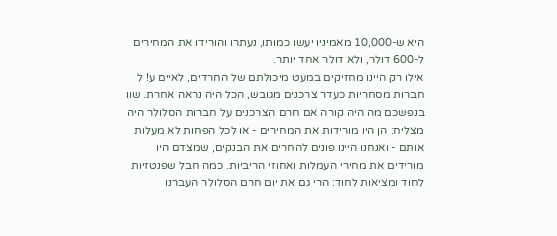היא ש-10,000 מאמיניו יעשו כמותו, נעתרו והורידו את המחירים ל-600 דולר, ולא דולר אחד יותר.
אילו רק היינו מחזיקים במעט מיכולתם של החרדים, לאיים ע! ל חברות מסחריות כעדר צרכנים מגובש, הכל היה נראה אחרת. שוו בנפשכם מה היה קורה אם חרם הצרכנים על חברות הסלולר היה מצליח: הן היו מורידות את המחירים - או לכל הפחות לא מעלות אותם - ואנחנו היינו פונים להחרים את הבנקים, שמצדם היו מורידים את מחירי העמלות ואחוזי הריביות. כמה חבל שפנטזיות לחוד ומציאות לחוד: הרי גם את יום חרם הסלולר העברנו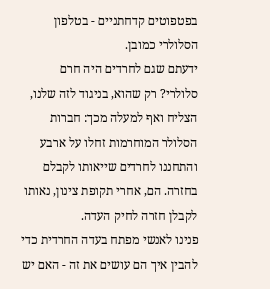בפטפוטים קדחתניים - בטלפון הסלולרי כמובן.
ידעתם שגם לחרדים היה חרם סלולרי? רק שהוא, בניגוד לזה שלנו, הצליח ואף למעלה מכך: חברות הסלולר המוחרמות זחלו על ארבע והתחננו לחרדים שייאותו לקבלם בחזרה. הם, אחרי תקופת צינון, נאותו לקבלן חזרה לחיק העדה.
פנינו לאנשי מפתח בעדה החרדית כדי להבין איך הם עושים את זה - האם יש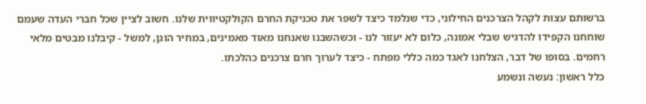ברשותם עצות לקהל הצרכנים החילוני, כדי שנלמד כיצד לשפר את טכניקת החרם הקולקטיווית שלנו. חשוב לציין שכל חברי העדה שעמם שוחחנו הקפידו להדגיש שבלי אמונה, כלום לא יעזור לנו - וכשהשבנו שאנחנו מאוד מאמינים, במחיר הוגן, למשל - קיבלנו מבטים מלאי רחמים. בסופו של דבר, הצלחנו לאגד כמה כללי מפתח - כיצד לערוך חרם צרכנים כהלכתו.
כלל ראשון: נעשה ונשמע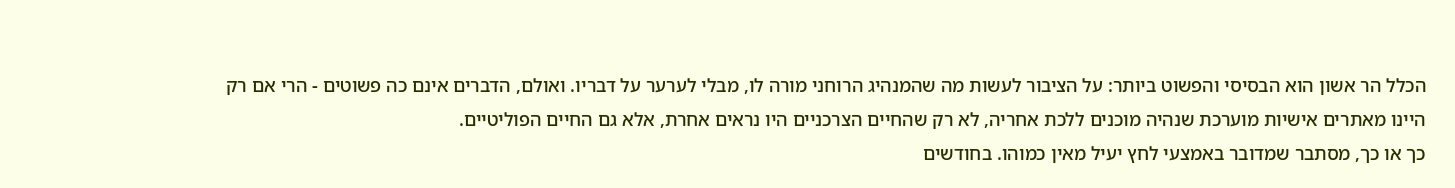הכלל הר אשון הוא הבסיסי והפשוט ביותר: על הציבור לעשות מה שהמנהיג הרוחני מורה לו, מבלי לערער על דבריו. ואולם, הדברים אינם כה פשוטים - הרי אם רק היינו מאתרים אישיות מוערכת שנהיה מוכנים ללכת אחריה, לא רק שהחיים הצרכניים היו נראים אחרת, אלא גם החיים הפוליטיים.
כך או כך, מסתבר שמדובר באמצעי לחץ יעיל מאין כמוהו. בחודשים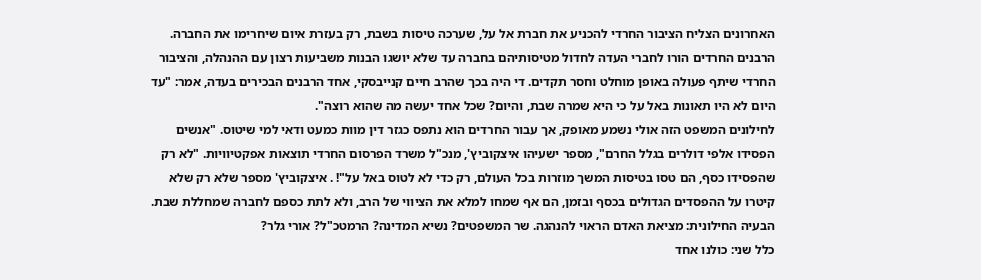האחרונים הצליח הציבור החרדי להכניע את חברת אל על, שערכה טיסות בשבת, רק בעזרת איום שיחרימו את החברה. הרבנים החרדים הורו לחברי העדה לחדול מטיסותיהם בחברה עד שלא יושגו הבנות משביעות רצון עם ההנהלה, והציבור החרדי שיתף פעולה באופן מוחלט וחסר תקדים. די היה בכך שהרב חיים קנייבסקי, אחד הרבנים הבכירים בעדה, אמר: "עד היום לא היו תאונות באל על כי היא שמרה שבת, והיום? שכל אחד יעשה מה שהוא רוצה".
לחילונים המשפט הזה אולי נשמע מאופק, אך עבור החרדים הוא נתפס כגזר דין מוות כמעט ודאי למי שיטוס. "אנשים הפסידו אלפי דולרים בגלל החרם", מספר ישעיהו איצקוביץ', מנכ"ל משרד הפרסום החרדי תוצאות אפקטיוויות. "לא רק שהפסידו כסף, הם טסו בטיסות המשך מוזרות בכל העולם, רק כדי לא לטוס באל על"! . איצקוביץ' מספר שלא רק שלא קיטרו על ההפסדים הגדולים בכסף ובזמן, הם אף שמחו למלא את הציווי של הרב, ולא לתת כספם לחברה שמחללת שבת.
הבעיה החילונית: מציאת האדם הראוי להנהגה. שר המשפטים? נשיא המדינה? הרמטכ"ל? אורי גלר?
כלל שני: כולנו אחד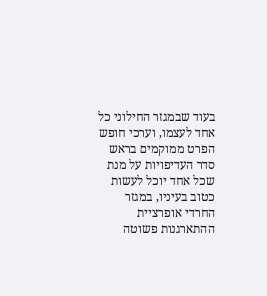בעוד שבמגזר החילוני כל אחד לעצמו, וערכי חופש הפרט ממוקמים בראש סדר העדיפויות על מנת שכל אחד יוכל לעשות כטוב בעיניו, במגזר החרדי אופרציית ההתארגנות פשוטה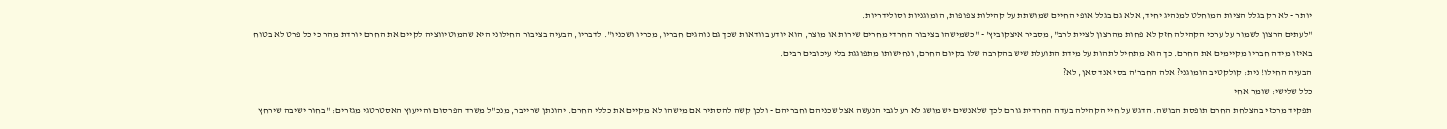יותר - לא רק בגלל הציות המוחלט למנהיג יחיד, אלא גם בגלל אופי החיים שמושתת על קהילות צפופות, הומוגניות וסולידריות.
"לעתים הרצון לשמור על ערכי הקהילה חזק לא פחות מהרצון לציית לרב", מסביר איצקוביץ' - "כשמישהו בציבור החרדי מחרים שירות או מוצר, הוא יודע בוודאות שכך גם נוהגים חבריו, מכריו ושכניו". לדבריו, הבעיה בציבור החילוני היא שהמוטיווציה לקיים את החרם יורדת מהר כי כל פרט לא בטוח באיזו מידה חבריו מקיימים את החרם. כך הוא מתחיל לתהות על מידת התועלת שיש בהקרבה שלו בקיום החרם, ונחישותו מתפוגגת בלי עיכובים רבים.
הבעיה החילו! נית: קולקטיב הומוגני? אלה החבר'ה בסי אנד סאן, לא?
כלל שלישי: שומר אחי
תפקיד מרכזי בהצלחת החרם תופסת הבושה. הדגש על חיי הקהילה בעדה החרדית גורם לכך שלאנשים יש מושג לא רע לגבי הנעשה אצל שכניהם וחבריהם - ולכן קשה להסתיר אם מישהו לא מקיים את כללי החרם. יהונתן שרייבר, מנכ"ל משרד הפרסום והייעוץ האסטרטגי מגזרים: "בחור ישיבה שירחץ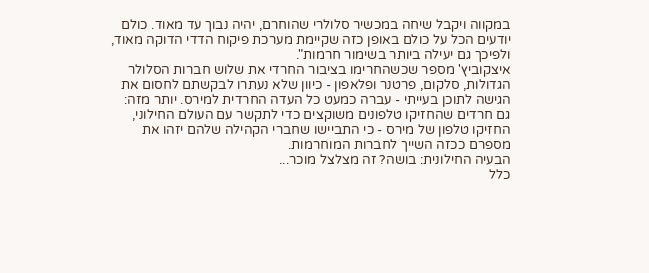במקווה ויקבל שיחה במכשיר סלולרי שהוחרם, יהיה נבוך עד מאוד. כולם יודעים הכל על כולם באופן כזה שקיימת מערכת פיקוח הדדי הדוקה מאוד, ולפיכך גם יעילה ביותר בשימור חרמות".
איצקוביץ' מספר שכשהחרימו בציבור החרדי את שלוש חברות הסלולר הגדולות, סלקום, פרטנר ופלאפון - כיוון שלא נעתרו לבקשתם לחסום את הגישה לתוכן בעייתי - עברה כמעט כל העדה החרדית למירס. יותר מזה: גם חרדים שהחזיקו טלפונים משוקצים כדי לתקשר עם העולם החילוני, החזיקו טלפון של מירס - כי התביישו שחברי הקהילה שלהם יזהו את מספרם ככזה השייך לחברות המוחרמות.
הבעיה החילונית: בושה? זה מצלצל מוכר...
כלל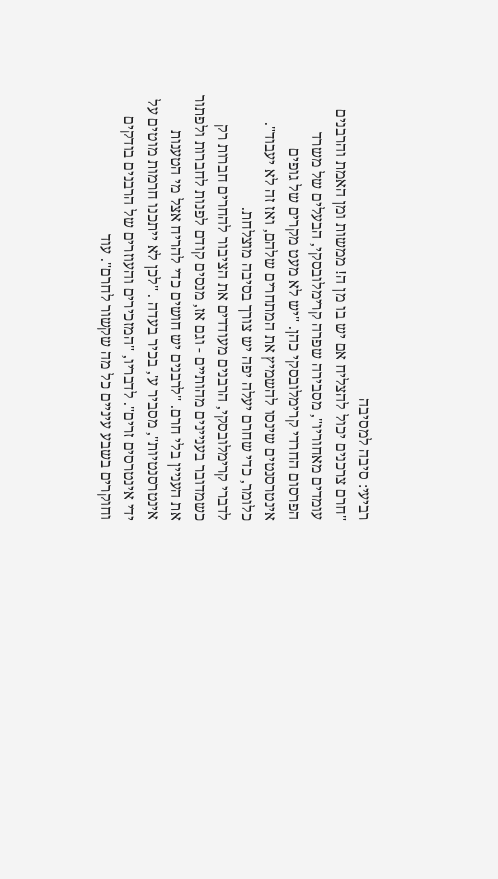רביעי: סיבה למסיבה
"חרם צרכנים יכול להצליח אם יש בו מן ה! ממשות ומן האמת והרבנים עומדים מאחוריו", מסבירה שפרה קרימלובסקי, הבעלים של משרד הפרסום החרדי קרימלובסקי כהן. "יש לא מעט מקרים של גופים אינטרסנטים שינסו להשמיץ את המתחרים שלהם, ואז זה לא יעבוד". כלומר, כדי שחרם יעלה יפה יש צורך בסיבה מוצלחת.
לדברי קרימלובסקי, הרבנים מעודדים את הציבור להחרים חברות רק כשמדובר בעניינים מהותיים - וגם אז, מנסים קודם לפנות לחברות ולפתור את העניין בלי חרם. "לרבנים יש חושים כדי להריח אצל מי הטענות אינטרסנטיות", מסביר ע', בכיר בעדה . "לכן לא ייתכנו חרמות מוטים על ידי אינטרסים זרים". לדבריו, "המזכירים והעוזרים של הרבנים בודקים וחוקרים בשבע עיניים כל מה שקשור לחרם". עוד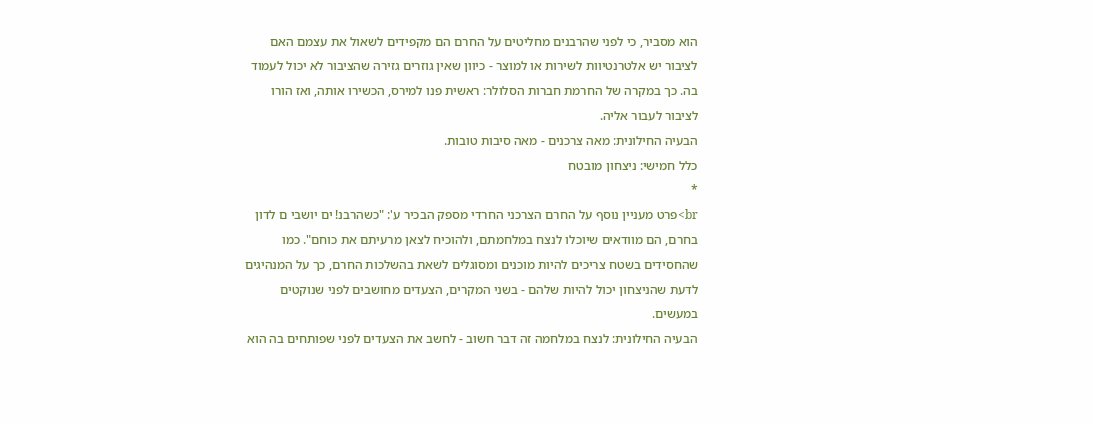הוא מסביר, כי לפני שהרבנים מחליטים על החרם הם מקפידים לשאול את עצמם האם לציבור יש אלטרנטיוות לשירות או למוצר - כיוון שאין גוזרים גזירה שהציבור לא יכול לעמוד בה. כך במקרה של החרמת חברות הסלולר: ראשית פנו למירס, הכשירו אותה, ואז הורו לציבור לעבור אליה.
הבעיה החילונית: מאה צרכנים - מאה סיבות טובות.
כלל חמישי: ניצחון מובטח
*
br>פרט מעניין נוסף על החרם הצרכני החרדי מספק הבכיר ע': "כשהרבנ! ים יושבי ם לדון בחרם, הם מוודאים שיוכלו לנצח במלחמתם, ולהוכיח לצאן מרעיתם את כוחם". כמו שהחסידים בשטח צריכים להיות מוכנים ומסוגלים לשאת בהשלכות החרם, כך על המנהיגים לדעת שהניצחון יכול להיות שלהם - בשני המקרים, הצעדים מחושבים לפני שנוקטים במעשים.
הבעיה החילונית: לנצח במלחמה זה דבר חשוב - לחשב את הצעדים לפני שפותחים בה הוא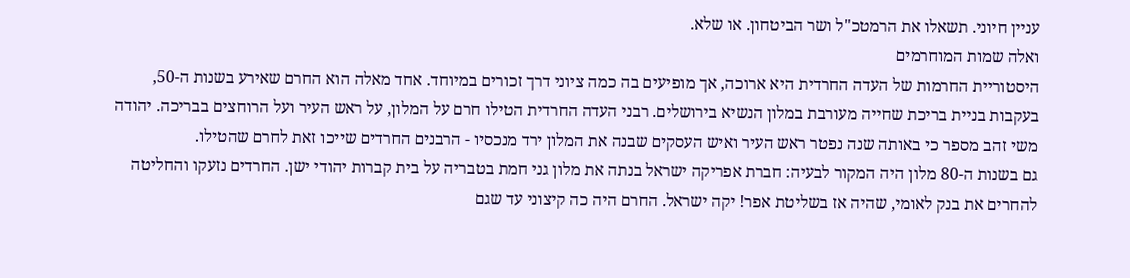עניין חיוני. תשאלו את הרמטכ"ל ושר הביטחון. או שלא.
ואלה שמות המוחרמים
היסטוריית החרמות של העדה החרדית היא ארוכה, אך מופיעים בה כמה ציוני דרך זכורים במיוחד. אחד מאלה הוא החרם שאירע בשנות ה-50, בעקבות בניית בריכת שחייה מעורבת במלון הנשיא בירושלים. רבני העדה החרדית הטילו חרם על המלון, על ראש העיר ועל הרוחצים בבריכה. יהודה משי זהב מספר כי באותה שנה נפטר ראש העיר ואיש העסקים שבנה את המלון ירד מנכסיו - הרבנים החרדים שייכו זאת לחרם שהטילו.
גם בשנות ה-80 מלון היה המקור לבעיה: חברת אפריקה ישראל בנתה את מלון גני חמת בטבריה על בית קברות יהודי ישן. החרדים נזעקו והחליטה להחרים את בנק לאומי, שהיה אז בשליטת אפר! יקה ישראל. החרם היה כה קיצוני עד שגם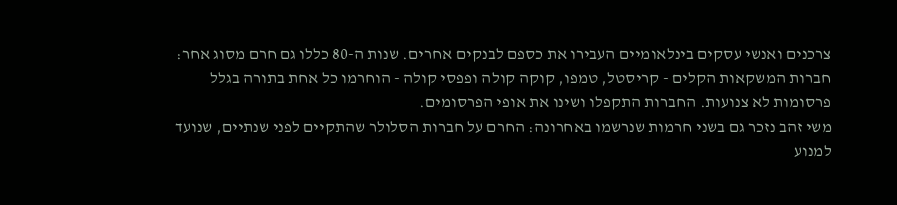צרכנים ואנשי עסקים בינלאומיים העבירו את כספם לבנקים אחרים. שנות ה-80 כללו גם חרם מסוג אחר: חברות המשקאות הקלים - קריסטל, טמפו, קוקה קולה ופפסי קולה - הוחרמו כל אחת בתורה בגלל פרסומות לא צנועות. החברות התקפלו ושינו את אופי הפרסומים.
משי זהב נזכר גם בשני חרמות שנרשמו באחרונה: החרם על חברות הסלולר שהתקיים לפני שנתיים, שנועד למנוע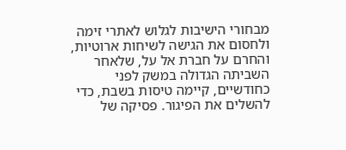מבחורי הישיבות לגלוש לאתרי זימה ולחסום את הגישה לשיחות ארוטיות, והחרם על חברת אל על, שלאחר השביתה הגדולה במשק לפני כחודשיים, קיימה טיסות בשבת, כדי להשלים את הפיגור. פסיקה של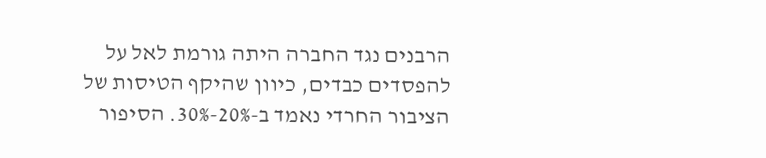הרבנים נגד החברה היתה גורמת לאל על להפסדים כבדים, כיוון שהיקף הטיסות של הציבור החרדי נאמד ב-20%-30%. הסיפור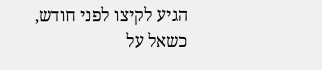הגיע לקיצו לפני חודש, כשאל על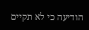הודיעה כי לא תקיים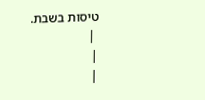טיסות בשבת.
 |
|
|